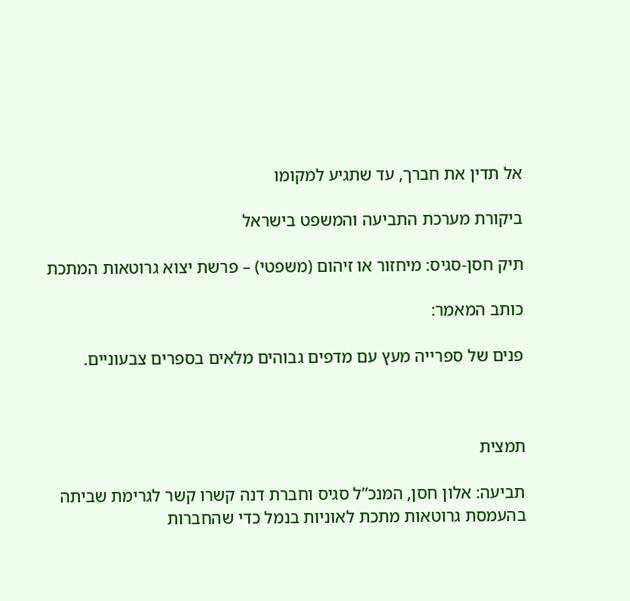אל תדין את חברך, עד שתגיע למקומו

ביקורת מערכת התביעה והמשפט בישראל

תיק חסן-סגיס: מיחזור או זיהום (משפטי) – פרשת יצוא גרוטאות המתכת

כותב המאמר:

פנים של ספרייה מעץ עם מדפים גבוהים מלאים בספרים צבעוניים.



תמצית

תביעה: אלון חסן, המנכ”ל סגיס וחברת דנה קשרו קשר לגרימת שביתה בהעמסת גרוטאות מתכת לאוניות בנמל כדי שהחברות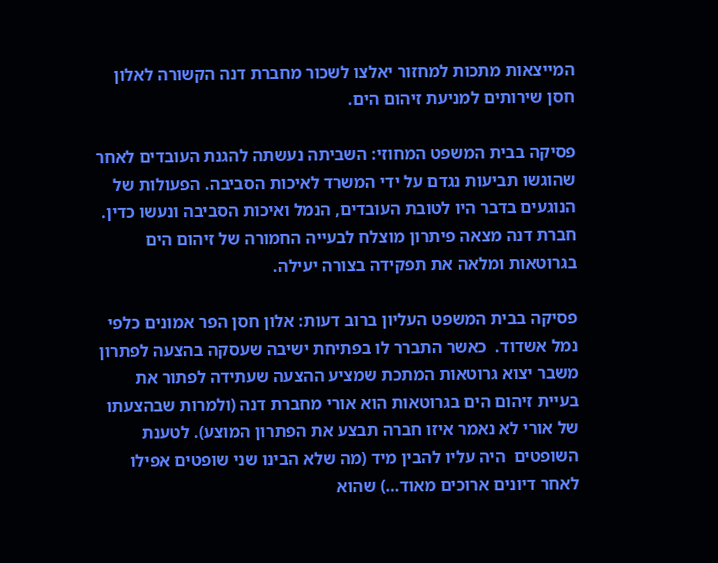המייצאות מתכות למחזור יאלצו לשכור מחברת דנה הקשורה לאלון חסן שירותים למניעת זיהום הים.

פסיקה בבית המשפט המחוזי: השביתה נעשתה להגנת העובדים לאחר שהוגשו תביעות נגדם על ידי המשרד לאיכות הסביבה. הפעולות של הנוגעים בדבר היו לטובת העובדים, הנמל ואיכות הסביבה ונעשו כדין. חברת דנה מצאה פיתרון מוצלח לבעייה החמורה של זיהום הים בגרוטאות ומלאה את תפקידה בצורה יעילה.

פסיקה בבית המשפט העליון ברוב דעות: אלון חסן הפר אמונים כלפי נמל אשדוד.  כאשר התברר לו בפתיחת ישיבה שעסקה בהצעה לפתרון משבר יצוא גרוטאות המתכת שמציע ההצעה שעתידה לפתור את בעיית זיהום הים בגרוטאות הוא אורי מחברת דנה (ולמרות שבהצעתו של אורי לא נאמר איזו חברה תבצע את הפתרון המוצע). לטענת השופטים  היה עליו להבין מיד (מה שלא הבינו שני שופטים אפילו לאחר דיונים ארוכים מאוד…) שהוא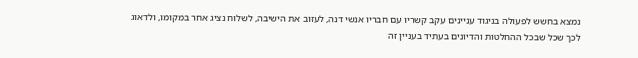נמצא בחשש לפעולה בניגוד עניינים עקב קשריו עם חבריו אנשי דנה, לעזוב את הישיבה, לשלוח נציג אחר במקומו, ולדאוג לכך שכל שבכל ההחלטות והדיונים בעתיד בעניין זה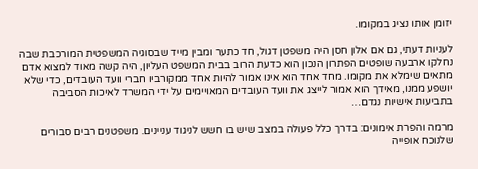יזומן אותו נציג במקומו.

לעניות דעתי, גם אם אלון חסן היה משפטן דגול, חד כתער ומבין מייד שבסוגיה המשפטית המורכבת שבה נחלקו ארבעה שופטים הפתרון הנכון הוא כדעת הרוב בבית המשפט העליון, היה קשה מאוד למצוא אדם מתאים שימלא את מקומו. מחד אחד הוא אינו אמור להיות אחד ממקורביו חברי וועד העובדים, כדי שלא יושפע ממנו, מאידך הוא אמור לייצג את וועד העובדים המאויימים על ידי המשרד לאיכות הסביבה בתביעות אישיות נגדם…

מרמה והפרת אימונים: בדרך כלל פעולה במצב שיש בו חשש לניגוד עניינים. משפטנים רבים סבורים שלנוכח אופייה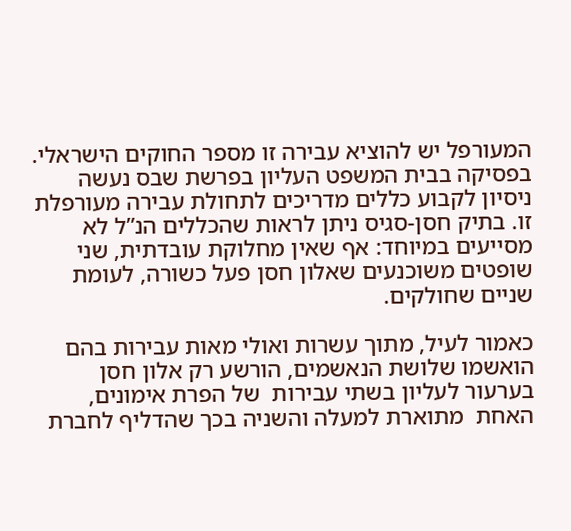המעורפל יש להוציא עבירה זו מספר החוקים הישראלי. בפסיקה בבית המשפט העליון בפרשת שבס נעשה ניסיון לקבוע כללים מדריכים לתחולת עבירה מעורפלת זו. בתיק חסן-סגיס ניתן לראות שהכללים הנ”ל לא מסייעים במיוחד: אף שאין מחלוקת עובדתית, שני שופטים משוכנעים שאלון חסן פעל כשורה, לעומת שניים שחולקים.

כאמור לעיל, מתוך עשרות ואולי מאות עבירות בהם הואשמו שלושת הנאשמים, הורשע רק אלון חסן בערעור לעליון בשתי עבירות  של הפרת אימונים, האחת  מתוארת למעלה והשניה בכך שהדליף לחברת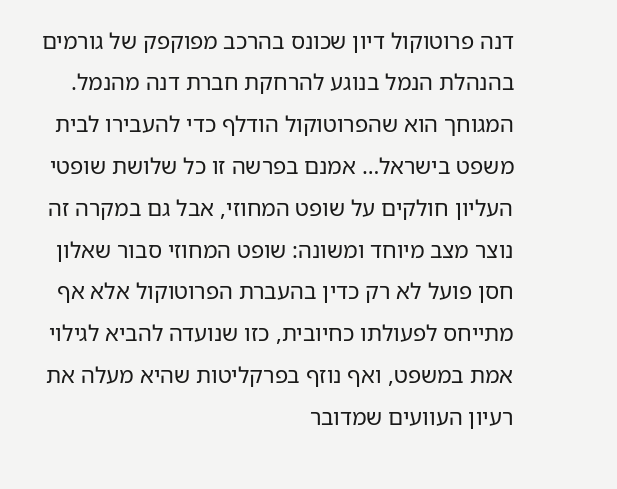דנה פרוטוקול דיון שכונס בהרכב מפוקפק של גורמים בהנהלת הנמל בנוגע להרחקת חברת דנה מהנמל. המגוחך הוא שהפרוטוקול הודלף כדי להעבירו לבית משפט בישראל… אמנם בפרשה זו כל שלושת שופטי העליון חולקים על שופט המחוזי, אבל גם במקרה זה נוצר מצב מיוחד ומשונה: שופט המחוזי סבור שאלון חסן פועל לא רק כדין בהעברת הפרוטוקול אלא אף מתייחס לפעולתו כחיובית, כזו שנועדה להביא לגילוי אמת במשפט, ואף נוזף בפרקליטות שהיא מעלה את רעיון העוועים שמדובר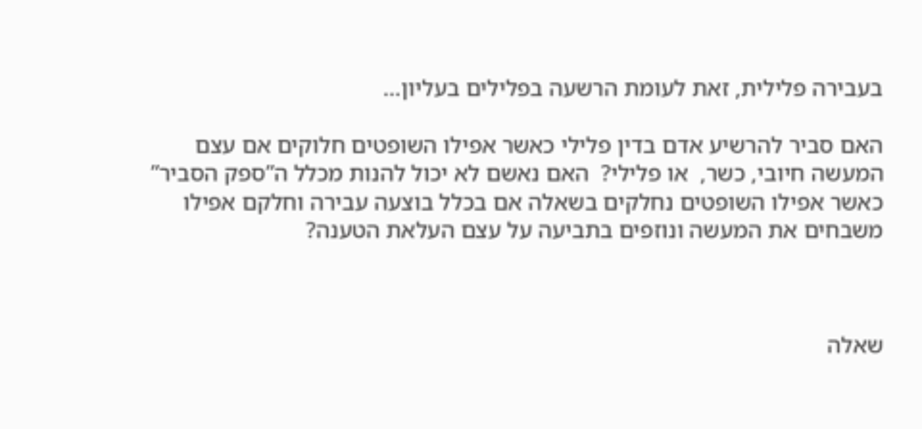בעבירה פלילית, זאת לעומת הרשעה בפלילים בעליון…

האם סביר להרשיע אדם בדין פלילי כאשר אפילו השופטים חלוקים אם עצם המעשה חיובי, כשר,  או פלילי?  האם נאשם לא יכול להנות מכלל ה”ספק הסביר” כאשר אפילו השופטים נחלקים בשאלה אם בכלל בוצעה עבירה וחלקם אפילו משבחים את המעשה ונוזפים בתביעה על עצם העלאת הטענה?



שאלה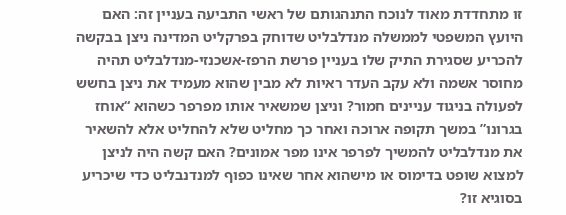זו מתחדדת מאוד לנוכח התנהגותם של ראשי התביעה בעניין זה: האם היועץ המשפטי לממשלה מנדלבליט שדוחק בפרקליט המדינה ניצן בבקשה להכריע שסגירת התיק שלו בעניין פרשת הרפז-אשכנזי-מנדלבליט תהיה מחוסר אשמה ולא עקב העדר ראיות לא מבין שהוא מעמיד את ניצן בחשש לפעולה בניגוד עניינים חמור? וניצן שמשאיר אותו מפרפר כשהוא “אוחז בגרונו” במשך תקופה ארוכה ואחר כך מחליט שלא להחליט אלא להשאיר את מנדלבליט להמשיך לפרפר אינו מפר אמונים? האם קשה היה לניצן למצוא שופט בדימוס או מישהוא אחר שאינו כפוף למנדנבליט כדי שיכריע בסוגיא זו?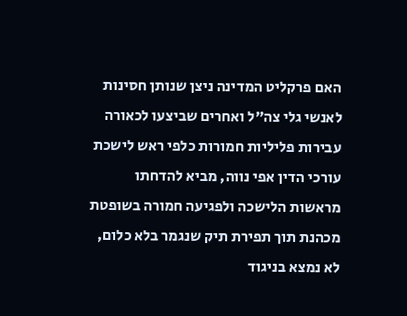האם פרקליט המדינה ניצן שנותן חסינות לאנשי גלי צה”ל ואחרים שביצעו לכאורה עבירות פליליות חמורות כלפי ראש לישכת עורכי הדין אפי נווה, מביא להדחתו מראשות הלישכה ולפגיעה חמורה בשופטת מכהנת תוך תפירת תיק שנגמר בלא כלום, לא נמצא בניגוד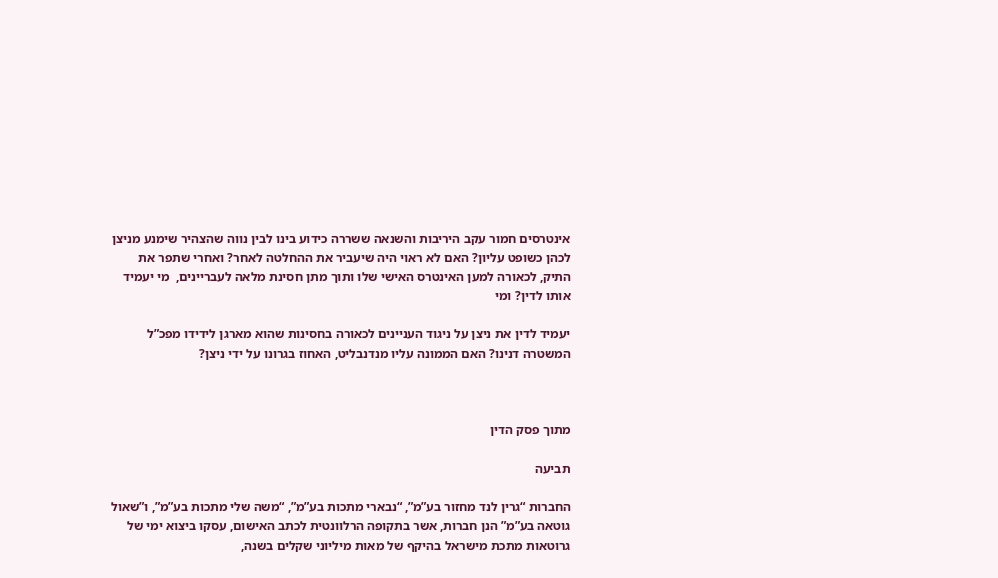אינטרסים חמור עקב היריבות והשנאה ששררה כידוע בינו לבין נווה שהצהיר שימנע מניצן לכהן כשופט עליון? האם לא ראוי היה שיעביר את ההחלטה לאחר? ואחרי שתפר את התיק, לכאורה למען האינטרס האישי שלו ותוך מתן חסינת מלאה לעבריינים,  מי יעמיד אותו לדין? ומי

יעמיד לדין את ניצן על ניגוד העניינים לכאורה בחסינות שהוא מארגן לידידו מפכ”ל המשטרה דנינו? האם הממונה עליו מנדנבליט, האחוז בגרונו על ידי ניצן?



מתוך פסק הדין

תביעה

החברות “גרין לנד מחזור בע”מ”, “נבארי מתכות בע”מ”, “משה שלי מתכות בע”מ”, ו”שאול גוטאה בע”מ” הנן חברות, אשר בתקופה הרלוונטית לכתב האישום, עסקו ביצוא ימי של גרוטאות מתכת מישראל בהיקף של מאות מיליוני שקלים בשנה,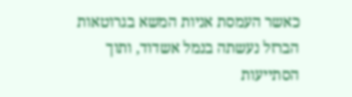כאשר העמסת אניות המשא בגרוטאות הברזל נעשתה בנמל אשדוד, ותוך הסתייעות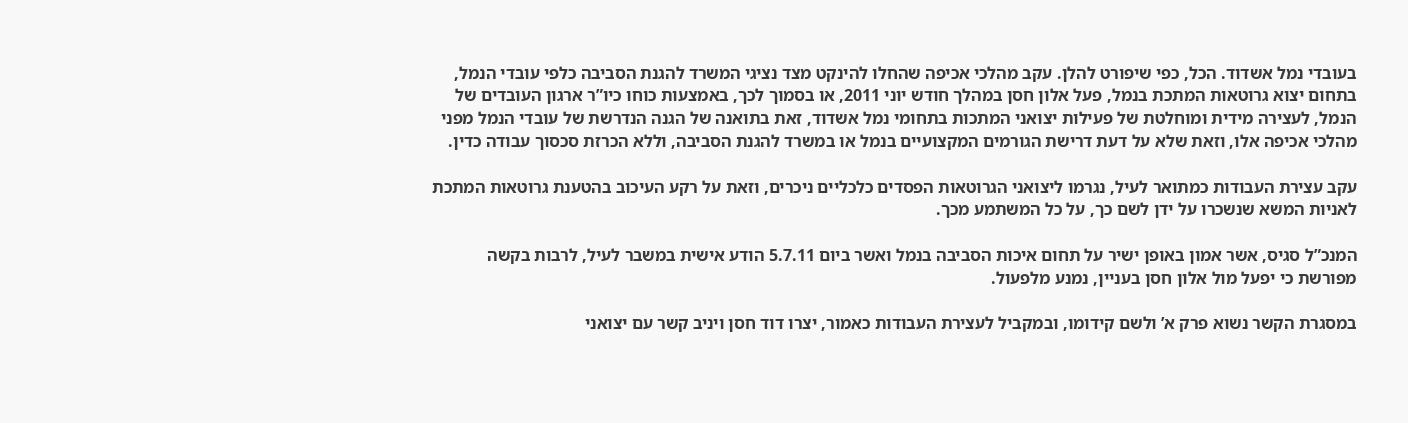בעובדי נמל אשדוד. הכל, כפי שיפורט להלן. עקב מהלכי אכיפה שהחלו להינקט מצד נציגי המשרד להגנת הסביבה כלפי עובדי הנמל, בתחום יצוא גרוטאות המתכת בנמל, פעל אלון חסן במהלך חודש יוני 2011, או בסמוך לכך, באמצעות כוחו כיו”ר ארגון העובדים של הנמל, לעצירה מידית ומוחלטת של פעילות יצואני המתכות בתחומי נמל אשדוד, זאת בתואנה של הגנה הנדרשת של עובדי הנמל מפני מהלכי אכיפה אלו, וזאת שלא על דעת דרישת הגורמים המקצועיים בנמל או במשרד להגנת הסביבה, וללא הכרזת סכסוך עבודה כדין.

עקב עצירת העבודות כמתואר לעיל, נגרמו ליצואני הגרוטאות הפסדים כלכליים ניכרים, וזאת על רקע העיכוב בהטענת גרוטאות המתכת לאניות המשא שנשכרו על ידן לשם כך, על כל המשתמע מכך.

המנכ”ל סגיס, אשר אמון באופן ישיר על תחום איכות הסביבה בנמל ואשר ביום 5.7.11 הודע אישית במשבר לעיל, לרבות בקשה מפורשת כי יפעל מול אלון חסן בעניין, נמנע מלפעול.

במסגרת הקשר נשוא פרק א’ ולשם קידומו, ובמקביל לעצירת העבודות כאמור, יצרו דוד חסן ויניב קשר עם יצואני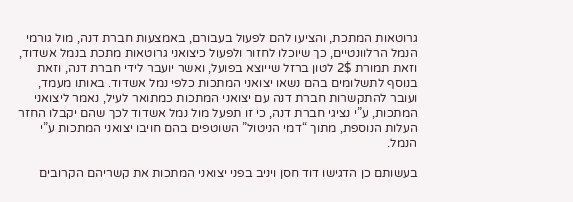גרוטאות המתכת, והציעו להם לפעול בעבורם, באמצעות חברת דנה, מול גורמי הנמל הרלוונטיים, כך שיוכלו לחזור ולפעול כיצואני גרוטאות מתכת בנמל אשדוד, וזאת תמורת 2$ לטון ברזל שייוצא בפועל, ואשר יועבר לידי חברת דנה, וזאת בנוסף לתשלומים בהם נשאו יצואני המתכות כלפי נמל אשדוד. באותו מעמד, ועובר להתקשרות חברת דנה עם יצואני המתכות כמתואר לעיל, נאמר ליצואני המתכות, ע”י נציגי חברת דנה, כי זו תפעל מול נמל אשדוד לכך שהם יקבלו החזר העלות הנוספת, מתוך “דמי הניטול” השוטפים בהם חויבו יצואני המתכות ע”י הנמל.

בעשותם כן הדגישו דוד חסן ויניב בפני יצואני המתכות את קשריהם הקרובים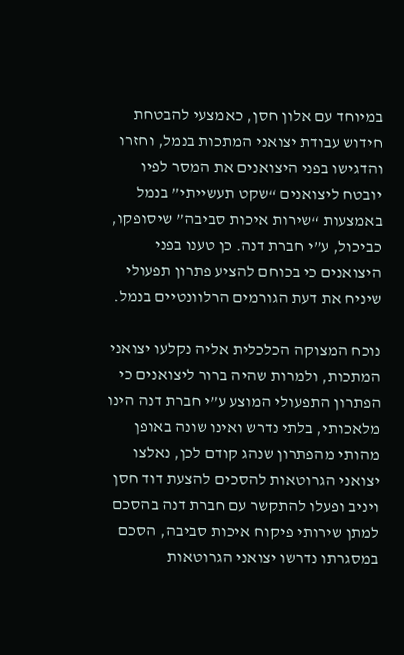במיוחד עם אלון חסן, כאמצעי להבטחת חידוש עבודת יצואני המתכות בנמל, וחזרו והדגישו בפני היצואנים את המסר לפיו יובטח ליצואנים “שקט תעשייתי” בנמל באמצעות “שירות איכות סביבה” שיסופקו, כביכול, ע”י חברת דנה. כן טענו בפני היצואנים כי בכוחם להציע פתרון תפעולי שיניח את דעת הגורמים הרלוונטיים בנמל.

נוכח המצוקה הכלכלית אליה נקלעו יצואני המתכות, ולמרות שהיה ברור ליצואנים כי הפתרון התפעולי המוצע ע”י חברת דנה הינו מלאכותי, בלתי נדרש ואינו שונה באופן מהותי מהפתרון שנהג קודם לכן, נאלצו יצואני הגרוטאות להסכים להצעת דוד חסן ויניב ופעלו להתקשר עם חברת דנה בהסכם למתן שירותי פיקוח איכות סביבה, הסכם במסגרתו נדרשו יצואני הגרוטאות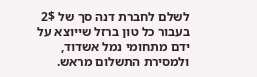לשלם לחברת דנה סך של 2$ בעבור כל טון ברזל שייוצא על ידם מתחומי נמל אשדוד, ולמסירת התשלום מראש.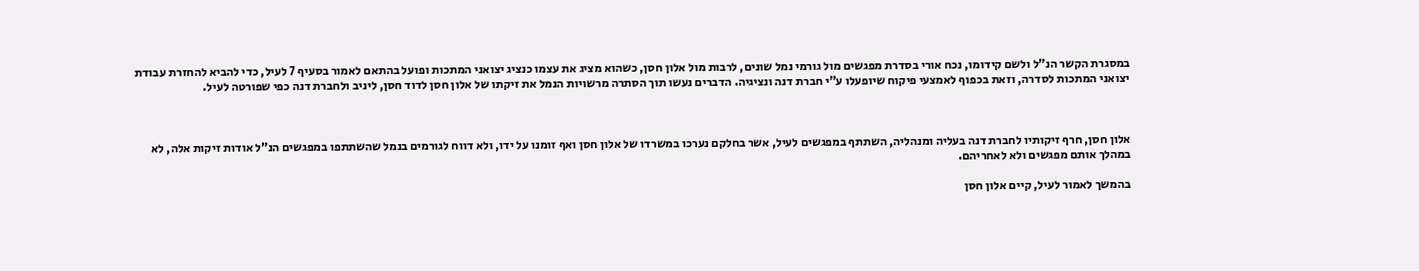במסגרת הקשר הנ”ל ולשם קידומו, נכח אורי בסדרת מפגשים מול גורמי נמל שונים, לרבות מול אלון חסן, כשהוא מציג את עצמו כנציג יצואני המתכות ופועל בהתאם לאמור בסעיף 7 לעיל, כדי להביא להחזרת עבודת יצואני המתכות לסדרה, וזאת בכפוף לאמצעי פיקוח שיופעלו ע”י חברת דנה ונציגיה. הדברים נעשו תוך הסתרה מרשויות הנמל את זיקתו של אלון חסן לדוד חסן, ליניב ולחברת דנה כפי שפורטה לעיל.



אלון חסן, חרף זיקותיו לחברת דנה בעליה ומנהליה, השתתף במפגשים לעיל, אשר בחלקם נערכו במשרדו של אלון חסן ואף זומנו על ידו, ולא דווח לגורמים בנמל שהשתתפו במפגשים הנ”ל אודות זיקות אלה, לא במהלך אותם מפגשים ולא לאחריהם.

בהמשך לאמור לעיל, קיים אלון חסן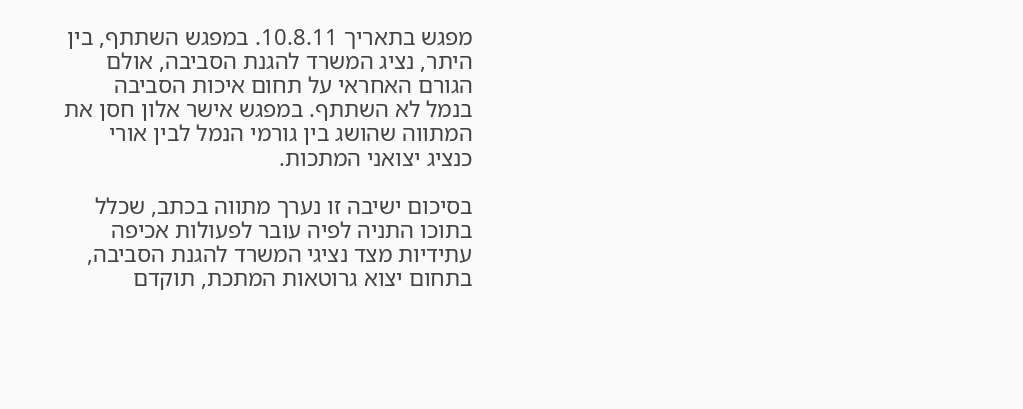מפגש בתאריך 10.8.11. במפגש השתתף, בין היתר, נציג המשרד להגנת הסביבה, אולם הגורם האחראי על תחום איכות הסביבה בנמל לא השתתף. במפגש אישר אלון חסן את המתווה שהושג בין גורמי הנמל לבין אורי כנציג יצואני המתכות.

בסיכום ישיבה זו נערך מתווה בכתב, שכלל בתוכו התניה לפיה עובר לפעולות אכיפה עתידיות מצד נציגי המשרד להגנת הסביבה, בתחום יצוא גרוטאות המתכת, תוקדם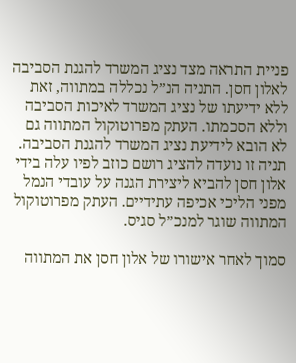פניית התראה מצד נציג המשרד להגנת הסביבה לאלון חסן. התניה הנ”ל נכללה במתווה, זאת ללא ידיעתו של נציג המשרד לאיכות הסביבה וללא הסכמתו. העתק מפרוטוקול המתווה גם לא הובא לידיעת נציג המשרד להגנת הסביבה. תניה זו נועדה להציג רושם כוזב לפיו עלה בידי אלון חסן להביא ליצירת הגנה על עובדי הנמל מפני הליכי אכיפה עתידיים. העתק מפרוטוקול המתווה שוגר למנכ”ל סגיס.

סמוך לאחר אישורו של אלון חסן את המתווה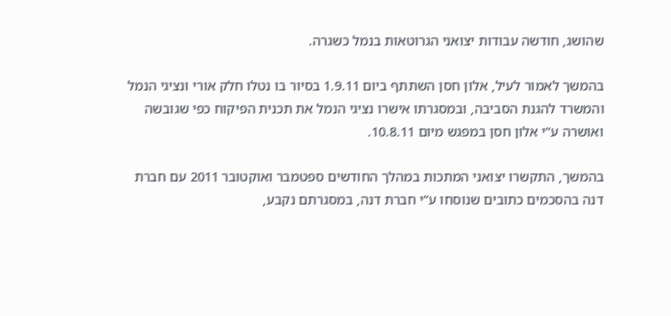שהושג, חודשה עבודות יצואני הגרוטאות בנמל כשגרה.

בהמשך לאמור לעיל, אלון חסן השתתף ביום 1.9.11 בסיור בו נטלו חלק אורי ונציגי הנמל והמשרד להגנת הסביבה, ובמסגרתו אישרו נציגי הנמל את תכנית הפיקוח כפי שגובשה ואושרה ע”י אלון חסן במפגש מיום 10.8.11.

בהמשך, התקשרו יצואני המתכות במהלך החודשים ספטמבר ואוקטובר 2011 עם חברת דנה בהסכמים כתובים שנוסחו ע”י חברת דנה, במסגרתם נקבע,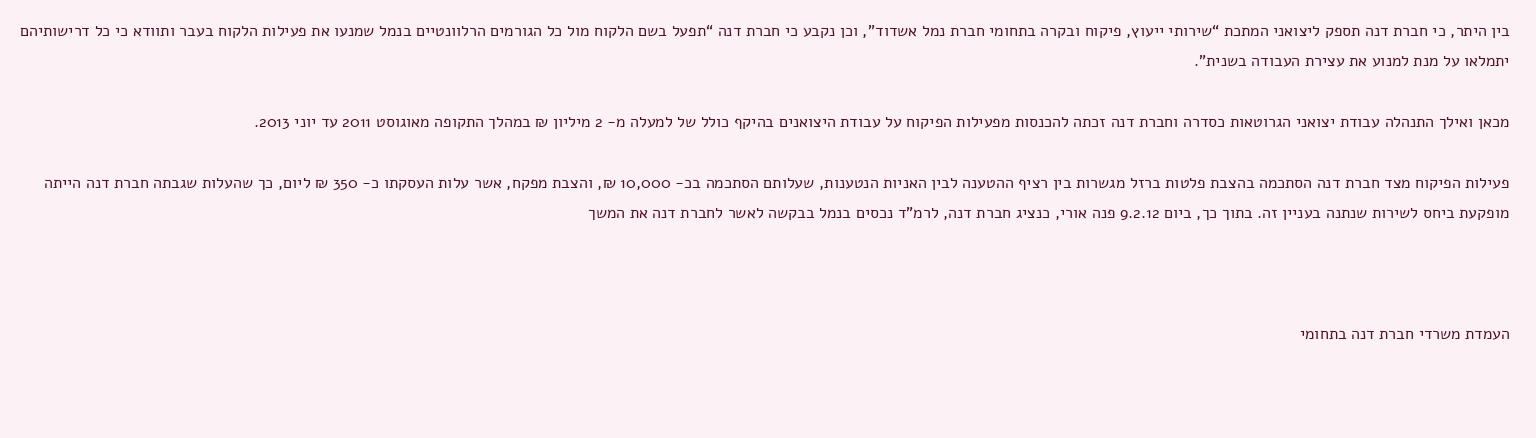בין היתר, כי חברת דנה תספק ליצואני המתכת “שירותי ייעוץ, פיקוח ובקרה בתחומי חברת נמל אשדוד”, וכן נקבע כי חברת דנה “תפעל בשם הלקוח מול כל הגורמים הרלוונטיים בנמל שמנעו את פעילות הלקוח בעבר ותוודא כי כל דרישותיהם יתמלאו על מנת למנוע את עצירת העבודה בשנית”.

מכאן ואילך התנהלה עבודת יצואני הגרוטאות כסדרה וחברת דנה זכתה להכנסות מפעילות הפיקוח על עבודת היצואנים בהיקף כולל של למעלה מ- 2 מיליון ₪ במהלך התקופה מאוגוסט 2011 עד יוני 2013.

פעילות הפיקוח מצד חברת דנה הסתכמה בהצבת פלטות ברזל מגשרות בין רציף ההטענה לבין האניות הנטענות, שעלותם הסתכמה בכ- 10,000 ₪, והצבת מפקח, אשר עלות העסקתו כ- 350 ₪ ליום, כך שהעלות שגבתה חברת דנה הייתה מופקעת ביחס לשירות שנתנה בעניין זה. בתוך כך, ביום 9.2.12 פנה אורי, כנציג חברת דנה, לרמ”ד נכסים בנמל בבקשה לאשר לחברת דנה את המשך



העמדת משרדי חברת דנה בתחומי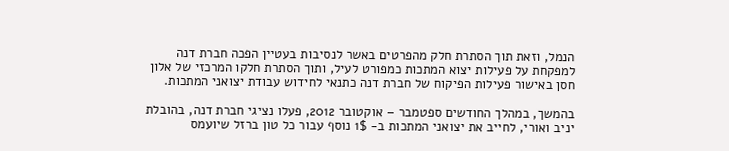הנמל, וזאת תוך הסתרת חלק מהפרטים באשר לנסיבות בעטיין הפכה חברת דנה למפקחת על פעילות יצוא המתכות כמפורט לעיל, ותוך הסתרת חלקו המרכזי של אלון חסן באישור פעילות הפיקוח של חברת דנה כתנאי לחידוש עבודת יצואני המתכות.

בהמשך, במהלך החודשים ספטמבר – אוקטובר 2012, פעלו נציגי חברת דנה, בהובלת יניב ואורי, לחייב את יצואני המתכות ב- 1$ נוסף עבור כל טון ברזל שיועמס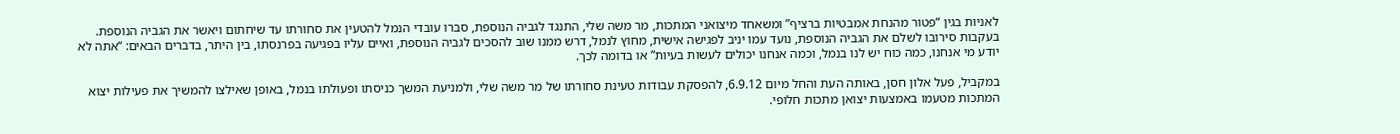לאניות בגין “פטור מהנחת אמבטיות ברציף” ומשאחד מיצואני המתכות, מר משה שלי, התנגד לגביה הנוספת, סברו עובדי הנמל להטעין את סחורתו עד שיחתום ויאשר את הגביה הנוספת. בעקבות סירובו לשלם את הגביה הנוספת, נועד עמו יניב לפגישה אישית, מחוץ לנמל, דרש ממנו שוב להסכים לגביה הנוספת, ואיים עליו בפגיעה בפרנסתו, בין היתר, בדברים הבאים: “אתה לא יודע מי אנחנו, כמה כוח יש לנו בנמל, וכמה אנחנו יכולים לעשות בעיות” או בדומה לכך.

במקביל, פעל אלון חסן, באותה העת והחל מיום 6.9.12, להפסקת עבודות טעינת סחורתו של מר משה שלי, ולמניעת המשך כניסתו ופעולתו בנמל, באופן שאילצו להמשיך את פעילות יצוא המתכות מטעמו באמצעות יצואן מתכות חלופי.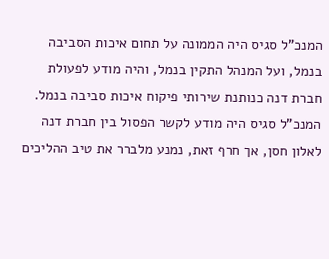המנכ”ל סגיס היה הממונה על תחום איכות הסביבה בנמל, ועל המנהל התקין בנמל, והיה מודע לפעולת חברת דנה כנותנת שירותי פיקוח איכות סביבה בנמל. המנכ”ל סגיס היה מודע לקשר הפסול בין חברת דנה לאלון חסן, אך חרף זאת, נמנע מלברר את טיב ההליכים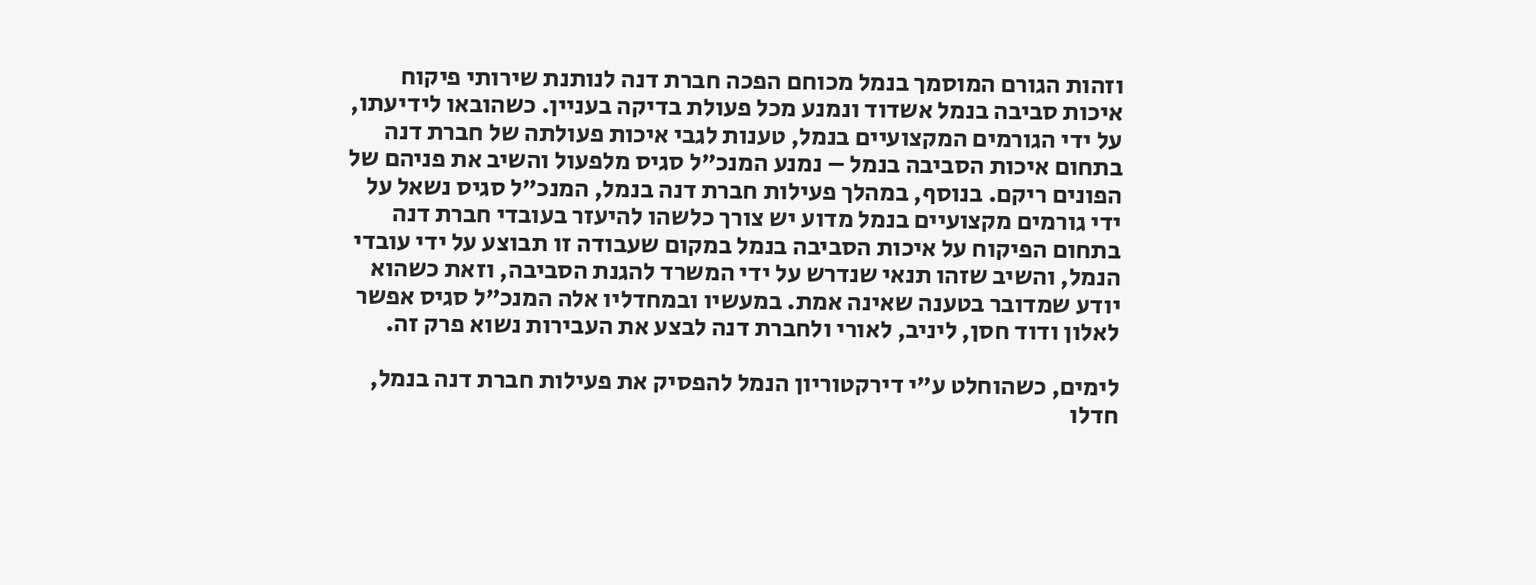וזהות הגורם המוסמך בנמל מכוחם הפכה חברת דנה לנותנת שירותי פיקוח איכות סביבה בנמל אשדוד ונמנע מכל פעולת בדיקה בעניין. כשהובאו לידיעתו, על ידי הגורמים המקצועיים בנמל, טענות לגבי איכות פעולתה של חברת דנה בתחום איכות הסביבה בנמל – נמנע המנכ”ל סגיס מלפעול והשיב את פניהם של הפונים ריקם. בנוסף, במהלך פעילות חברת דנה בנמל, המנכ”ל סגיס נשאל על ידי גורמים מקצועיים בנמל מדוע יש צורך כלשהו להיעזר בעובדי חברת דנה בתחום הפיקוח על איכות הסביבה בנמל במקום שעבודה זו תבוצע על ידי עובדי הנמל, והשיב שזהו תנאי שנדרש על ידי המשרד להגנת הסביבה, וזאת כשהוא יודע שמדובר בטענה שאינה אמת. במעשיו ובמחדליו אלה המנכ”ל סגיס אפשר לאלון ודוד חסן, ליניב, לאורי ולחברת דנה לבצע את העבירות נשוא פרק זה.

לימים, כשהוחלט ע”י דירקטוריון הנמל להפסיק את פעילות חברת דנה בנמל, חדלו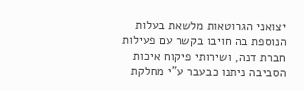יצואני הגרוטאות מלשאת בעלות הנוספת בה חויבו בקשר עם פעילות חברת דנה, ושירותי פיקוח איכות הסביבה ניתנו כבעבר ע”י מחלקת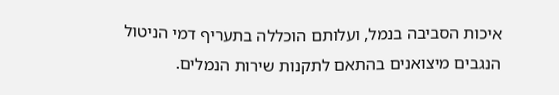איכות הסביבה בנמל, ועלותם הוכללה בתעריף דמי הניטול הנגבים מיצואנים בהתאם לתקנות שירות הנמלים.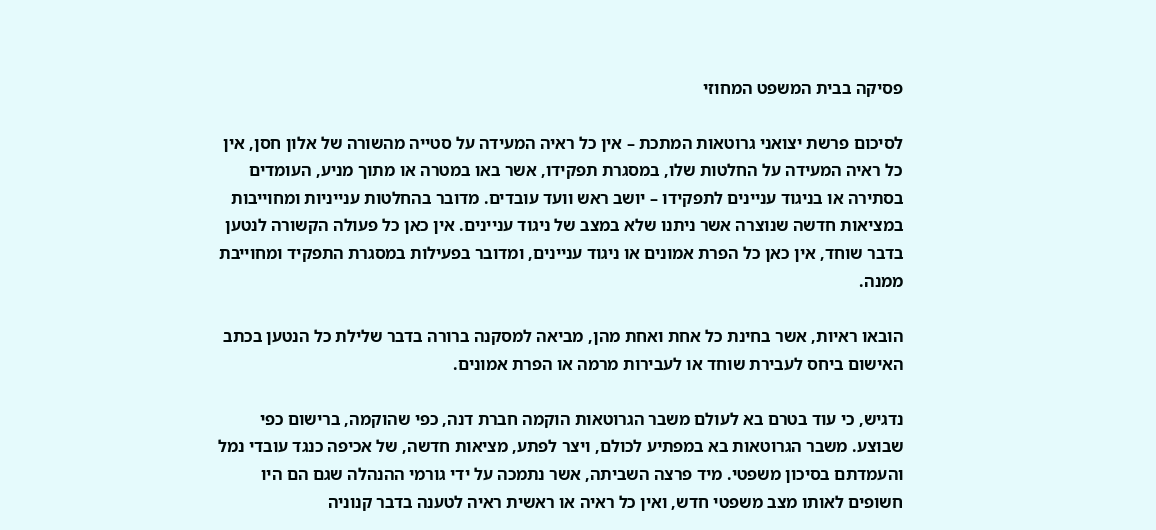פסיקה בבית המשפט המחוזי

לסיכום פרשת יצואני גרוטאות המתכת – אין כל ראיה המעידה על סטייה מהשורה של אלון חסן, אין כל ראיה המעידה על החלטות שלו, במסגרת תפקידו, אשר באו במטרה או מתוך מניע, העומדים בסתירה או בניגוד עניינים לתפקידו – יושב ראש וועד עובדים. מדובר בהחלטות ענייניות ומחוייבות במציאות חדשה שנוצרה אשר ניתנו שלא במצב של ניגוד עניינים. אין כאן כל פעולה הקשורה לנטען בדבר שוחד, אין כאן כל הפרת אמונים או ניגוד עניינים, ומדובר בפעילות במסגרת התפקיד ומחוייבת ממנה.

הובאו ראיות, אשר בחינת כל אחת ואחת מהן, מביאה למסקנה ברורה בדבר שלילת כל הנטען בכתב האישום ביחס לעבירת שוחד או לעבירות מרמה או הפרת אמונים.

נדגיש, כי עוד בטרם בא לעולם משבר הגרוטאות הוקמה חברת דנה, כפי שהוקמה, ברישום כפי שבוצע. משבר הגרוטאות בא במפתיע לכולם, ויצר לפתע, מציאות חדשה, של אכיפה כנגד עובדי נמל והעמדתם בסיכון משפטי. מיד פרצה השביתה, אשר נתמכה על ידי גורמי ההנהלה שגם הם היו חשופים לאותו מצב משפטי חדש, ואין כל ראיה או ראשית ראיה לטענה בדבר קנוניה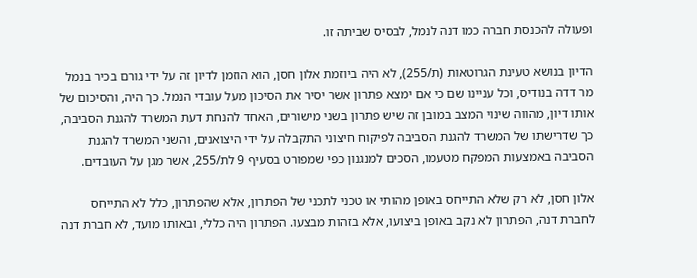ופעולה להכנסת חברה כמו דנה לנמל, לבסיס שביתה זו.

הדיון בנושא טעינת הגרוטאות (ת/255), לא היה ביוזמת אלון חסן, הוא הוזמן לדיון זה על ידי גורם בכיר בנמל מר דדה בנודיס, וכל עניינו שם כי אם ימצא פתרון אשר יסיר את הסיכון מעל עובדי הנמל. כך היה, והסיכום של אותו דיון, מהווה שינוי המצב במובן זה שיש פתרון בשני מישורים, האחד להנחת דעת המשרד להגנת הסביבה, כך שדרישתו של המשרד להגנת הסביבה לפיקוח חיצוני התקבלה על ידי היצואנים, והשני המשרד להגנת הסביבה באמצעות המפקח מטעמו, הסכים למנגנון כפי שמפורט בסעיף 9 לת/255, אשר מגן על העובדים.

אלון חסן, לא רק שלא התייחס באופן מהותי או טכני לתכני של הפתרון, אלא שהפתרון, כלל לא התייחס לחברת דנה, הפתרון לא נקב באופן ביצועו, אלא בזהות מבצעו. הפתרון היה כללי, ובאותו מועד, לא חברת דנה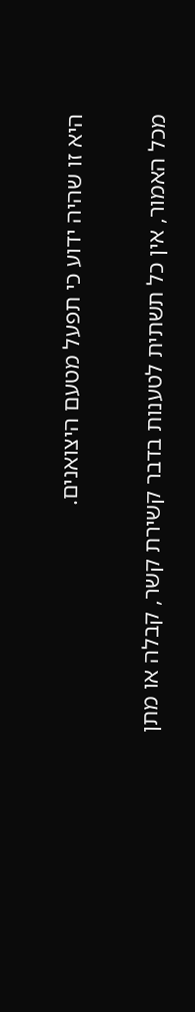היא זו שהיה ידוע כי תפעל מטעם היצואנים.

מכל האמור, אין כל תשתית לטענות בדבר קשירת קשר, קבלה או מתן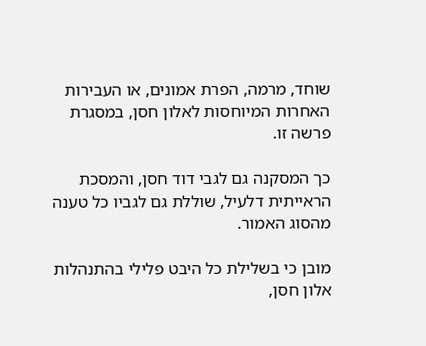שוחד, מרמה, הפרת אמונים, או העבירות האחרות המיוחסות לאלון חסן, במסגרת פרשה זו.

כך המסקנה גם לגבי דוד חסן, והמסכת הראייתית דלעיל, שוללת גם לגביו כל טענה מהסוג האמור.

מובן כי בשלילת כל היבט פלילי בהתנהלות אלון חסן,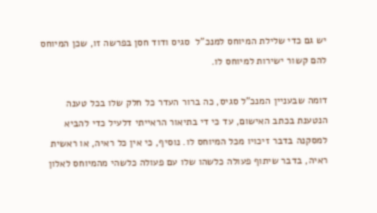יש גם כדי שלילת המיוחס למנכ”ל  סגיס ודוד חסן בפרשה זו, שכן המיוחס להם קשור ישירות למיוחס לו.

דומה שבעניין המנכ”ל סגיס, כה ברור העדר כל חלק שלו בכל טענה הנטענת בכתב האישום, עד כי די בתיאור הראייתי דלעיל כדי להביא למסקנה בדבר זיכויו מכל המיוחס לו. נוסיף, כי אין כל ראיה, או ראשית ראיה, בדבר שיתוף פעולה כלשהו שלו עם פעולה כלשהי מהמיוחס לאלון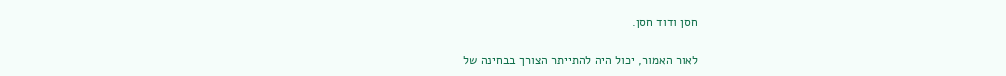חסן ודוד חסן.

לאור האמור, יכול היה להתייתר הצורך בבחינה של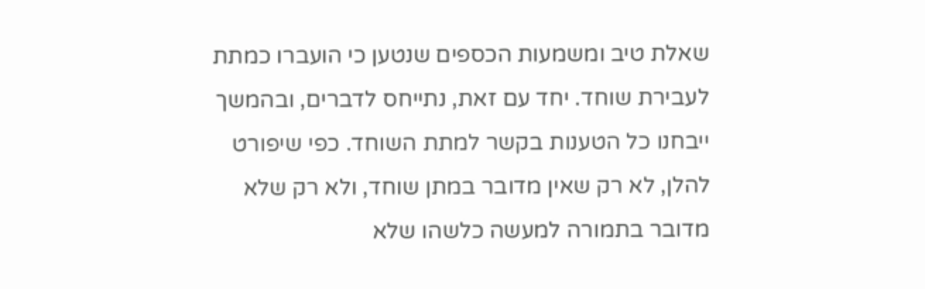שאלת טיב ומשמעות הכספים שנטען כי הועברו כמתת לעבירת שוחד. יחד עם זאת, נתייחס לדברים, ובהמשך ייבחנו כל הטענות בקשר למתת השוחד. כפי שיפורט להלן, לא רק שאין מדובר במתן שוחד, ולא רק שלא מדובר בתמורה למעשה כלשהו שלא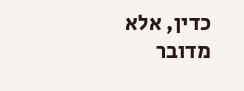כדין, אלא מדובר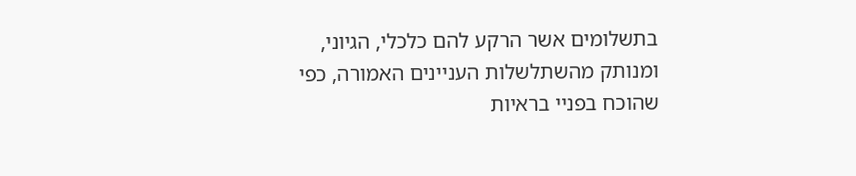בתשלומים אשר הרקע להם כלכלי, הגיוני, ומנותק מהשתלשלות העניינים האמורה, כפי שהוכח בפניי בראיות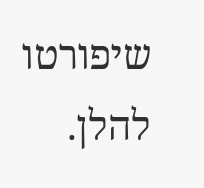שיפורטו להלן.